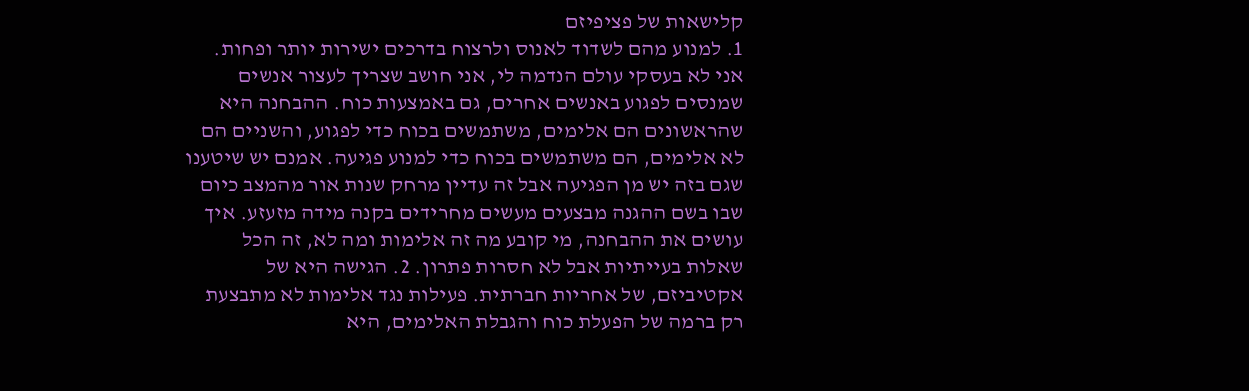קלישאות של פציפיזם
1. למנוע מהם לשדוד לאנוס ולרצוח בדרכים ישירות יותר ופחות. אני לא בעסקי עולם הנדמה לי, אני חושב שצריך לעצור אנשים שמנסים לפגוע באנשים אחרים, גם באמצעות כוח. ההבחנה היא שהראשונים הם אלימים, משתמשים בכוח כדי לפגוע, והשניים הם לא אלימים, הם משתמשים בכוח כדי למנוע פגיעה. אמנם יש שיטענו שגם בזה יש מן הפגיעה אבל זה עדיין מרחק שנות אור מהמצב כיום שבו בשם ההגנה מבצעים מעשים מחרידים בקנה מידה מזעזע. איך עושים את ההבחנה, מי קובע מה זה אלימות ומה לא, זה הכל שאלות בעייתיות אבל לא חסרות פתרון. 2. הגישה היא של אקטיביזם, של אחריות חברתית. פעילות נגד אלימות לא מתבצעת רק ברמה של הפעלת כוח והגבלת האלימים, היא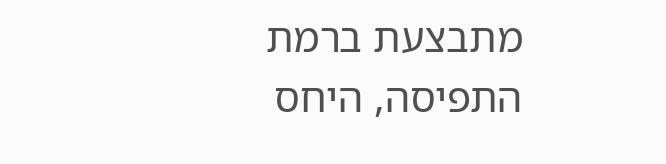מתבצעת ברמת התפיסה, היחס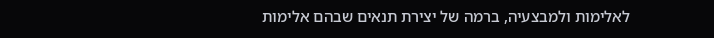לאלימות ולמבצעיה, ברמה של יצירת תנאים שבהם אלימות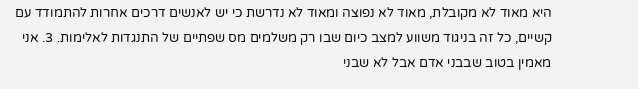היא מאוד לא מקובלת, מאוד לא נפוצה ומאוד לא נדרשת כי יש לאנשים דרכים אחרות להתמודד עם קשיים, כל זה בניגוד משווע למצב כיום שבו רק משלמים מס שפתיים של התנגדות לאלימות. 3. אני מאמין בטוב שבבני אדם אבל לא שבני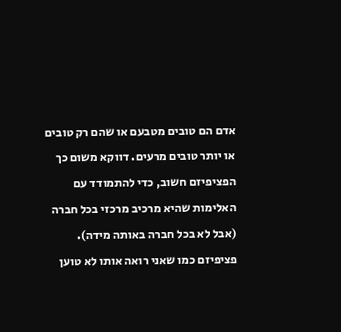אדם הם טובים מטבעם או שהם רק טובים או יותר טובים מרעים. דווקא משום כך הפציפיזם חשוב, כדי להתמודד עם האלימות שהיא מרכיב מרכזי בכל חברה (אבל לא בכל חברה באותה מידה). פציפיזם כמו שאני רואה אותו לא טוען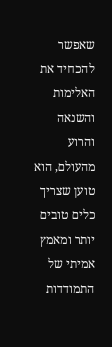שאפשר להכחיד את האלימות והשנאה והרוע מהעולם, הוא טוען שצריך כלים טובים יותר ומאמץ אמיתי של התמודדות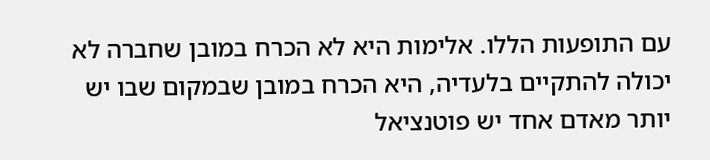עם התופעות הללו. אלימות היא לא הכרח במובן שחברה לא יכולה להתקיים בלעדיה, היא הכרח במובן שבמקום שבו יש יותר מאדם אחד יש פוטנציאל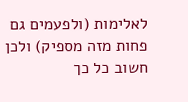לאלימות (ולפעמים גם פחות מזה מספיק) ולכן חשוב כל כך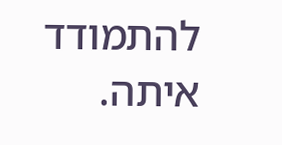להתמודד איתה.